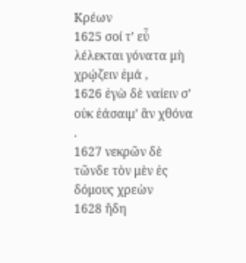Κρέων
1625 σοί τ’ εὖ λέλεκται γόνατα μὴ χρῴζειν ἐμά ,
1626 ἐγὼ δὲ ναίειν σ’ οὐκ ἐάσαιμ’ ἂν χθόνα .
1627 νεκρῶν δὲ τῶνδε τὸν μὲν ἐς δόμους χρεὼν
1628 ἤδη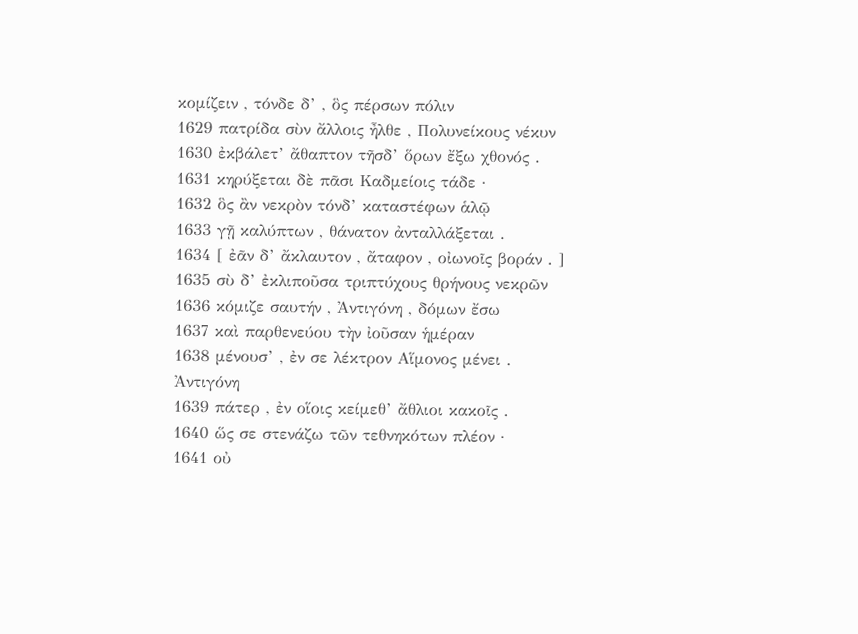κομίζειν , τόνδε δ’ , ὃς πέρσων πόλιν
1629 πατρίδα σὺν ἄλλοις ἦλθε , Πολυνείκους νέκυν
1630 ἐκβάλετ’ ἄθαπτον τῆσδ’ ὅρων ἔξω χθονός .
1631 κηρύξεται δὲ πᾶσι Καδμείοις τάδε ·
1632 ὃς ἂν νεκρὸν τόνδ’ καταστέφων ἁλῷ
1633 γῇ καλύπτων , θάνατον ἀνταλλάξεται .
1634 [ ἐᾶν δ’ ἄκλαυτον , ἄταφον , οἰωνοῖς βοράν . ]
1635 σὺ δ’ ἐκλιποῦσα τριπτύχους θρήνους νεκρῶν
1636 κόμιζε σαυτήν , Ἀντιγόνη , δόμων ἔσω
1637 καὶ παρθενεύου τὴν ἰοῦσαν ἡμέραν
1638 μένουσ’ , ἐν σε λέκτρον Αἵμονος μένει .
Ἀντιγόνη
1639 πάτερ , ἐν οἵοις κείμεθ’ ἄθλιοι κακοῖς .
1640 ὥς σε στενάζω τῶν τεθνηκότων πλέον ·
1641 οὐ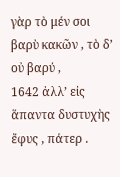γὰρ τὸ μέν σοι βαρὺ κακῶν , τὸ δ’ οὐ βαρύ ,
1642 ἀλλ’ εἰς ἅπαντα δυστυχὴς ἔφυς , πάτερ .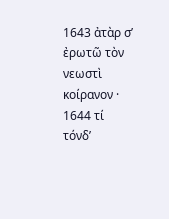1643 ἀτὰρ σ’ ἐρωτῶ τὸν νεωστὶ κοίρανον ·
1644 τί τόνδ’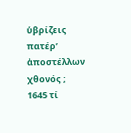ὑβρίζεις πατέρ’ ἀποστέλλων χθονός ;
1645 τί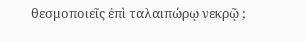θεσμοποιεῖς ἐπὶ ταλαιπώρῳ νεκρῷ ;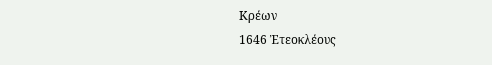Κρέων
1646 Ἐτεοκλέους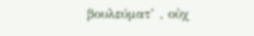βουλεύματ’ , οὐχ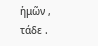ἡμῶν , τάδε .